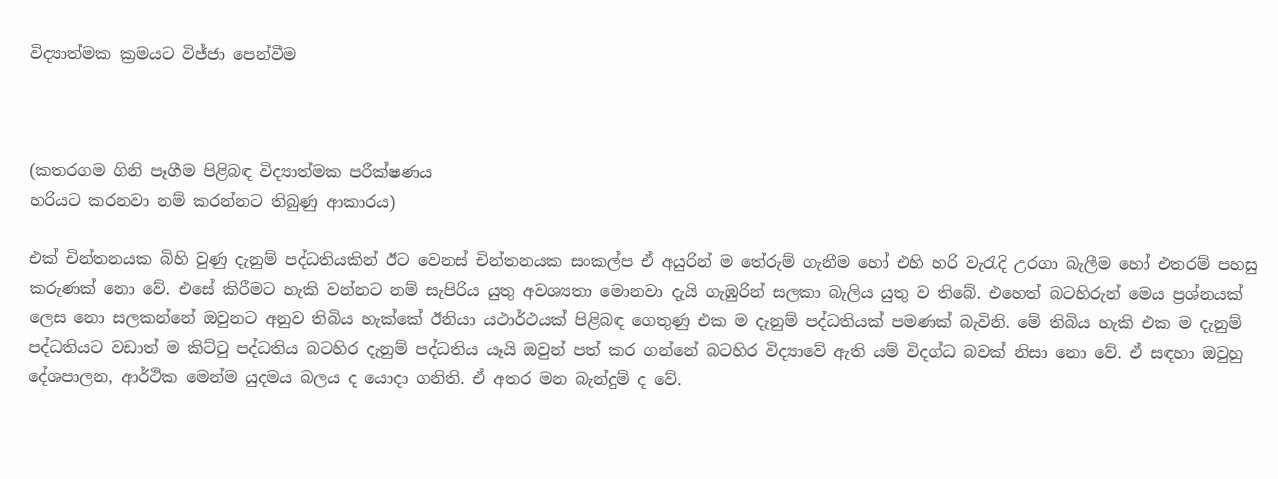විද්‍යාත්මක ක්‍රමයට විජ්ජා පෙන්වීම



(කතරගම ගිනි පෑගීම පිළිබඳ විද්‍යාත්මක පරීක්‌ෂණය
හරියට කරනවා නම් කරන්නට තිබුණු ආකාරය)

එක්‌ චින්තනයක බිහි වුණු දැනුම් පද්ධතියකින් ඊට වෙනස්‌ චින්තනයක සංකල්ප ඒ අයුරින් ම තේරුම් ගැනීම හෝ එහි හරි වැරැදි උරගා බැලීම හෝ එතරම් පහසු කරුණක්‌ නො වේ. එසේ කිරීමට හැකි වන්නට නම් සැපිරිය යුතු අවශ්‍යතා මොනවා දැයි ගැඹුරින් සලකා බැලිය යුතු ව තිබේ. එහෙත් බටහිරුන් මෙය ප්‍රශ්නයක්‌ ලෙස නො සලකන්නේ ඔවුනට අනුව තිබිය හැක්‌කේ ඊනියා යථාර්ථයක්‌ පිළිබඳ ගෙතුණු එක ම දැනුම් පද්ධතියක්‌ පමණක්‌ බැවිනි. මේ තිබිය හැකි එක ම දැනුම් පද්ධතියට වඩාත් ම කිට්‌ටු පද්ධතිය බටහිර දැනුම් පද්ධතිය යෑයි ඔවුන් පත් කර ගන්නේ බටහිර විද්‍යාවේ ඇති යම් විදග්ධ බවක්‌ නිසා නො වේ. ඒ සඳහා ඔවුහු දේශපාලන, ආර්ථික මෙන්ම යුදමය බලය ද යොදා ගනිති. ඒ අතර මන බැන්දුම් ද වේ.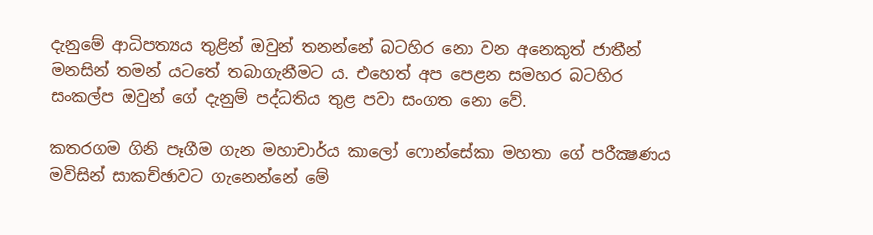දැනුමේ ආධිපත්‍යය තුළින් ඔවුන් තනන්නේ බටහිර නො වන අනෙකුත් ජාතීන් මනසින් තමන් යටතේ තබාගැනීමට ය. එහෙත් අප පෙළන සමහර බටහිර සංකල්ප ඔවුන් ගේ දැනුම් පද්ධතිය තුළ පවා සංගත නො වේ.

කතරගම ගිනි පෑගීම ගැන මහාචාර්ය කාලෝ ෆොන්සේකා මහතා ගේ පරීක්‍ෂණය මවිසින් සාකච්ඡාවට ගැනෙන්නේ මේ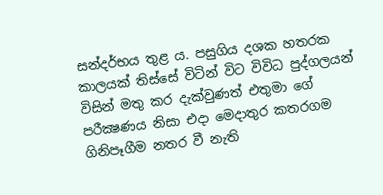සන්දර්භය තුළ ය. පසුගිය දශක හතරක කාලයක්‌ තිස්‌සේ විටින් විට විවිධ පුද්ගලයන් විසින් මතු කර දැක්‌වුණත් එතුමා ගේ පරීක්‍ෂණය නිසා එදා මෙදාතුර කතරගම ගිනිපෑගීම නතර වී නැති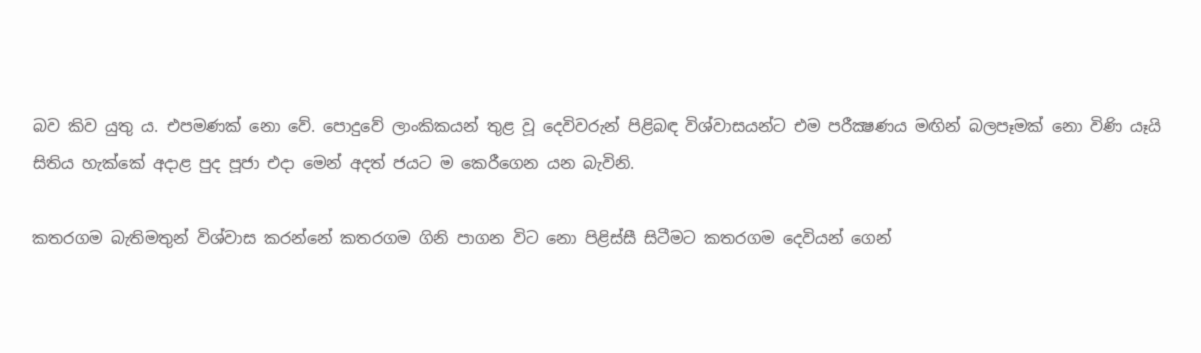බව කිව යුතු ය. එපමණක්‌ නො වේ. පොදුවේ ලාංකිකයන් තුළ වූ දෙවිවරුන් පිළිබඳ විශ්වාසයන්ට එම පරීක්‍ෂණය මඟින් බලපෑමක්‌ නො විණි යෑයි සිතිය හැක්‌කේ අදාළ පුද පූජා එදා මෙන් අදත් ජයට ම කෙරීගෙන යන බැවිනි.

කතරගම බැතිමතුන් විශ්වාස කරන්නේ කතරගම ගිනි පාගන විට නො පිළිස්‌සී සිටීමට කතරගම දෙවියන් ගෙන්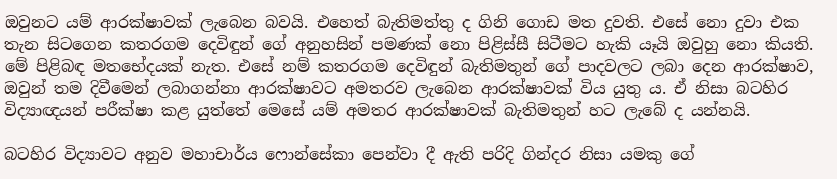ඔවුනට යම් ආරක්‌ෂාවක්‌ ලැබෙන බවයි. එහෙත් බැතිමත්තු ද ගිනි ගොඩ මත දුවති. එසේ නො දුවා එක තැන සිටගෙන කතරගම දෙවිඳුන් ගේ අනුහසින් පමණක්‌ නො පිළිස්‌සී සිටීමට හැකි යෑයි ඔවුහු නො කියති. මේ පිළිබඳ මතභේදයක්‌ නැත. එසේ නම් කතරගම දෙවිඳුන් බැතිමතුන් ගේ පාදවලට ලබා දෙන ආරක්‌ෂාව, ඔවුන් තම දිවීමෙන් ලබාගන්නා ආරක්‌ෂාවට අමතරව ලැබෙන ආරක්‌ෂාවක්‌ විය යුතු ය. ඒ නිසා බටහිර විද්‍යාඥයන් පරීක්‌ෂා කළ යුත්තේ මෙසේ යම් අමතර ආරක්‌ෂාවක්‌ බැතිමතුන් හට ලැබේ ද යන්නයි.

බටහිර විද්‍යාවට අනුව මහාචාර්ය ෆොන්සේකා පෙන්වා දී ඇති පරිදි ගින්දර නිසා යමකු ගේ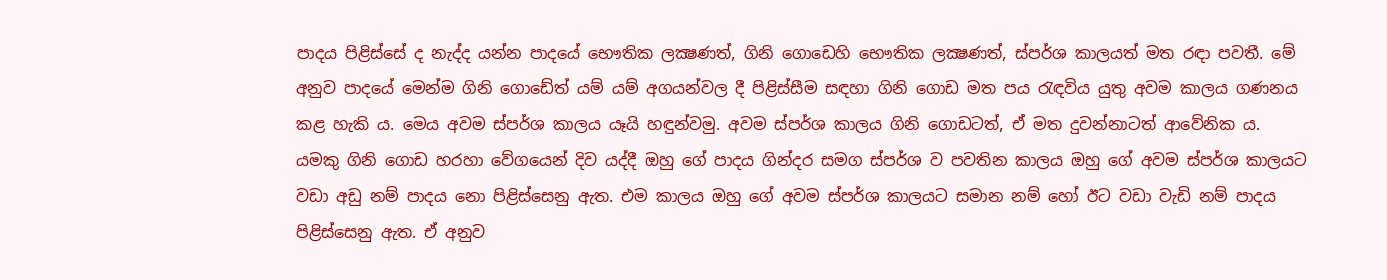පාදය පිළිස්‌සේ ද නැද්ද යන්න පාදයේ භෞතික ලක්‍ෂණත්, ගිනි ගොඩෙහි භෞතික ලක්‍ෂණත්, ස්‌පර්ශ කාලයත් මත රඳා පවතී. මේ අනුව පාදයේ මෙන්ම ගිනි ගොඩේත් යම් යම් අගයන්වල දී පිළිස්‌සීම සඳහා ගිනි ගොඩ මත පය රැඳවිය යුතු අවම කාලය ගණනය කළ හැකි ය. මෙය අවම ස්‌පර්ශ කාලය යෑයි හඳුන්වමු. අවම ස්‌පර්ශ කාලය ගිනි ගොඩටත්, ඒ මත දුවන්නාටත් ආවේනික ය. යමකු ගිනි ගොඩ හරහා වේගයෙන් දිව යද්දී ඔහු ගේ පාදය ගින්දර සමග ස්‌පර්ශ ව පවතින කාලය ඔහු ගේ අවම ස්‌පර්ශ කාලයට වඩා අඩු නම් පාදය නො පිළිස්‌සෙනු ඇත. එම කාලය ඔහු ගේ අවම ස්‌පර්ශ කාලයට සමාන නම් හෝ ඊට වඩා වැඩි නම් පාදය පිළිස්‌සෙනු ඇත. ඒ අනුව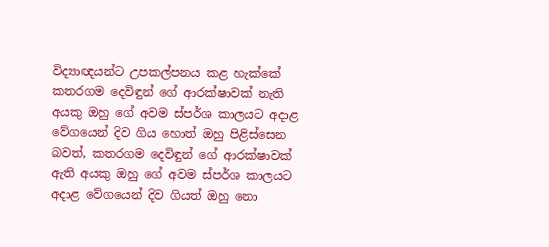විද්‍යාඥයන්ට උපකල්පනය කළ හැක්‌කේ කතරගම දෙවිඳුන් ගේ ආරක්‌ෂාවක්‌ නැති අයකු ඔහු ගේ අවම ස්‌පර්ශ කාලයට අදාළ වේගයෙන් දිව ගිය හොත් ඔහු පිළිස්‌සෙන බවත්, කතරගම දෙවිඳුන් ගේ ආරක්‌ෂාවක්‌ ඇති අයකු ඔහු ගේ අවම ස්‌පර්ශ කාලයට අදාළ වේගයෙන් දිව ගියත් ඔහු නො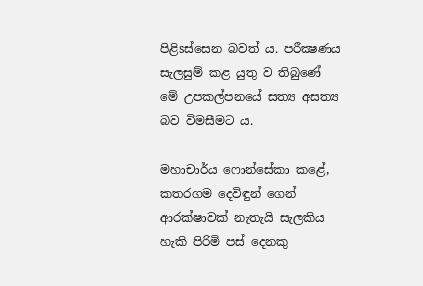පිළිsස්‌සෙන බවත් ය. පරීක්‍ෂණය සැලසුම් කළ යුතු ව තිබුණේ මේ උපකල්පනයේ සත්‍ය අසත්‍ය බව විමසීමට ය.

මහාචාර්ය ෆොන්සේකා කළේ, කතරගම දෙවිඳුන් ගෙන් ආරක්‌ෂාවක්‌ නැතැයි සැලකිය හැකි පිරිමි පස්‌ දෙනකු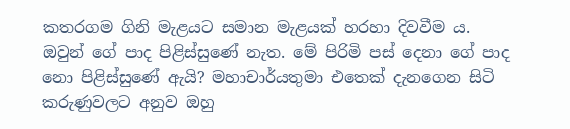කතරගම ගිනි මැළයට සමාන මැළයක්‌ හරහා දිවවීම ය. ඔවුන් ගේ පාද පිළිස්‌සුණේ නැත. මේ පිරිමි පස්‌ දෙනා ගේ පාද නො පිළිස්‌සුණේ ඇයි? මහාචාර්යතුමා එතෙක්‌ දැනගෙන සිටි කරුණුවලට අනුව ඔහු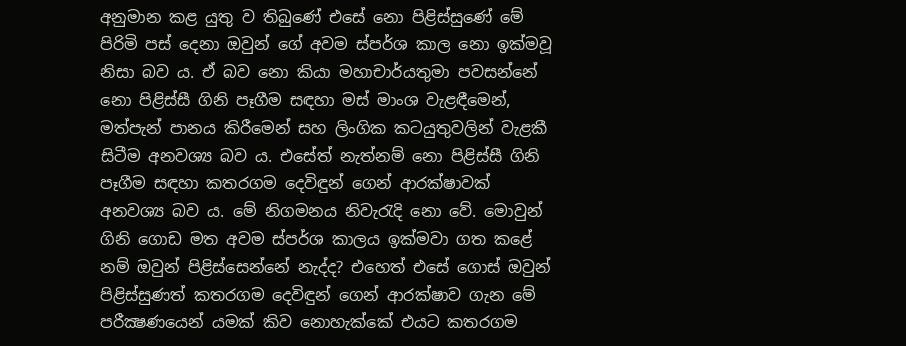අනුමාන කළ යුතු ව තිබුණේ එසේ නො පිළිස්‌සුණේ මේ පිරිමි පස්‌ දෙනා ඔවුන් ගේ අවම ස්‌පර්ශ කාල නො ඉක්‌මවූ නිසා බව ය. ඒ බව නො කියා මහාචාර්යතුමා පවසන්නේ නො පිළිස්‌සී ගිනි පෑගීම සඳහා මස්‌ මාංශ වැළඳීමෙන්, මත්පැන් පානය කිරීමෙන් සහ ලිංගික කටයුතුවලින් වැළකී සිටීම අනවශ්‍ය බව ය. එසේත් නැත්නම් නො පිළිස්‌සී ගිනි පෑගීම සඳහා කතරගම දෙවිඳුන් ගෙන් ආරක්‌ෂාවක්‌ අනවශ්‍ය බව ය. මේ නිගමනය නිවැරැදි නො වේ. මොවුන් ගිනි ගොඩ මත අවම ස්‌පර්ශ කාලය ඉක්‌මවා ගත කළේ නම් ඔවුන් පිළිස්‌සෙන්නේ නැද්ද? එහෙත් එසේ ගොස්‌ ඔවුන් පිළිස්‌සුණත් කතරගම දෙවිඳුන් ගෙන් ආරක්‌ෂාව ගැන මේ පරීක්‍ෂණයෙන් යමක්‌ කිව නොහැක්‌කේ එයට කතරගම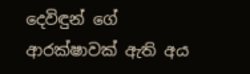දෙවිඳුන් ගේ ආරක්‌ෂාවක්‌ ඇති අය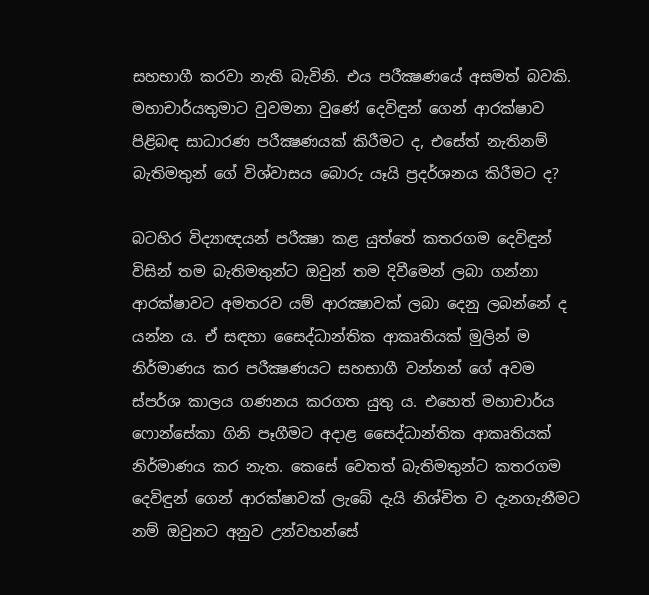සහභාගී කරවා නැති බැවිනි. එය පරීක්‍ෂණයේ අසමත් බවකි. මහාචාර්යතුමාට වුවමනා වුණේ දෙවිඳුන් ගෙන් ආරක්‌ෂාව පිළිබඳ සාධාරණ පරීක්‍ෂණයක්‌ කිරීමට ද, එසේත් නැතිනම් බැතිමතුන් ගේ විශ්වාසය බොරු යෑයි ප්‍රදර්ශනය කිරීමට ද?

බටහිර විද්‍යාඥයන් පරීක්‍ෂා කළ යුත්තේ කතරගම දෙවිඳුන් විසින් තම බැතිමතුන්ට ඔවුන් තම දිවීමෙන් ලබා ගන්නා ආරක්‌ෂාවට අමතරව යම් ආරක්‍ෂාවක්‌ ලබා දෙනු ලබන්නේ ද යන්න ය. ඒ සඳහා සෛද්ධාන්තික ආකෘතියක්‌ මුලින් ම නිර්මාණය කර පරීක්‍ෂණයට සහභාගී වන්නන් ගේ අවම ස්‌පර්ශ කාලය ගණනය කරගත යුතු ය. එහෙත් මහාචාර්ය ෆොන්සේකා ගිනි පෑගීමට අදාළ සෛද්ධාන්තික ආකෘතියක්‌ නිර්මාණය කර නැත. කෙසේ වෙතත් බැතිමතුන්ට කතරගම දෙවිඳුන් ගෙන් ආරක්‌ෂාවක්‌ ලැබේ දැයි නිශ්චිත ව දැනගැනීමට නම් ඔවුනට අනුව උන්වහන්සේ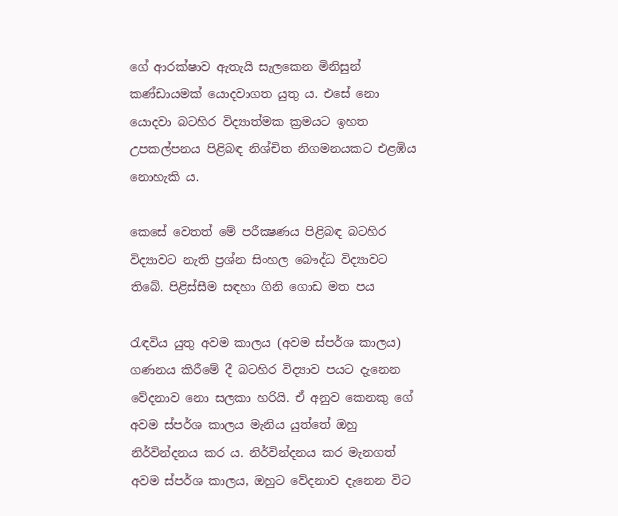ගේ ආරක්‌ෂාව ඇතැයි සැලකෙන මිනිසුන් කණ්‌ඩායමක්‌ යොදවාගත යුතු ය. එසේ නො යොදවා බටහිර විද්‍යාත්මක ක්‍රමයට ඉහත උපකල්පනය පිළිබඳ නිශ්චිත නිගමනයකට එළඹිය නොහැකි ය.

කෙසේ වෙතත් මේ පරීක්‍ෂණය පිළිබඳ බටහිර විද්‍යාවට නැති ප්‍රශ්න සිංහල බෞද්ධ විද්‍යාවට තිබේ. පිළිස්‌සීම සඳහා ගිනි ගොඩ මත පය

රැඳවිය යුතු අවම කාලය (අවම ස්‌පර්ශ කාලය) ගණනය කිරීමේ දී බටහිර විද්‍යාව පයට දැනෙන වේදනාව නො සලකා හරියි. ඒ අනුව කෙනකු ගේ අවම ස්‌පර්ශ කාලය මැනිය යුත්තේ ඔහු නිර්වින්දනය කර ය. නිර්වින්දනය කර මැනගත් අවම ස්‌පර්ශ කාලය, ඔහුට වේදනාව දැනෙන විට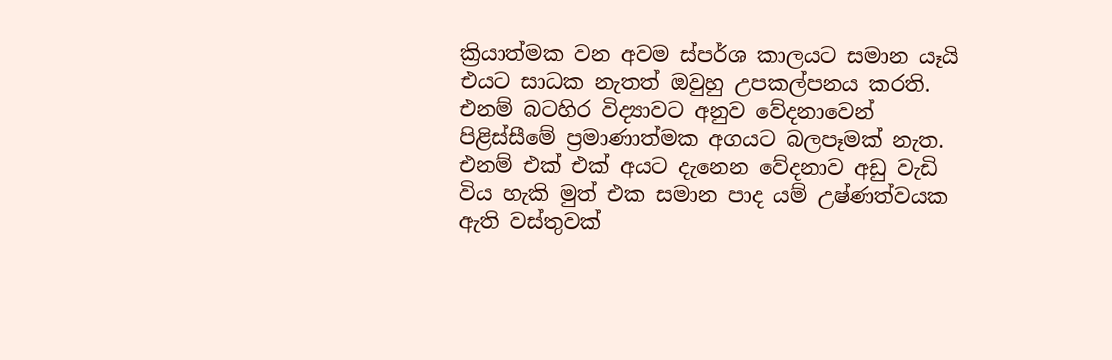ක්‍රියාත්මක වන අවම ස්‌පර්ශ කාලයට සමාන යෑයි එයට සාධක නැතත් ඔවුහු උපකල්පනය කරති. එනම් බටහිර විද්‍යාවට අනුව වේදනාවෙන් පිළිස්‌සීමේ ප්‍රමාණාත්මක අගයට බලපෑමක්‌ නැත. එනම් එක්‌ එක්‌ අයට දැනෙන වේදනාව අඩු වැඩි විය හැකි මුත් එක සමාන පාද යම් උෂ්ණත්වයක ඇති වස්‌තුවක්‌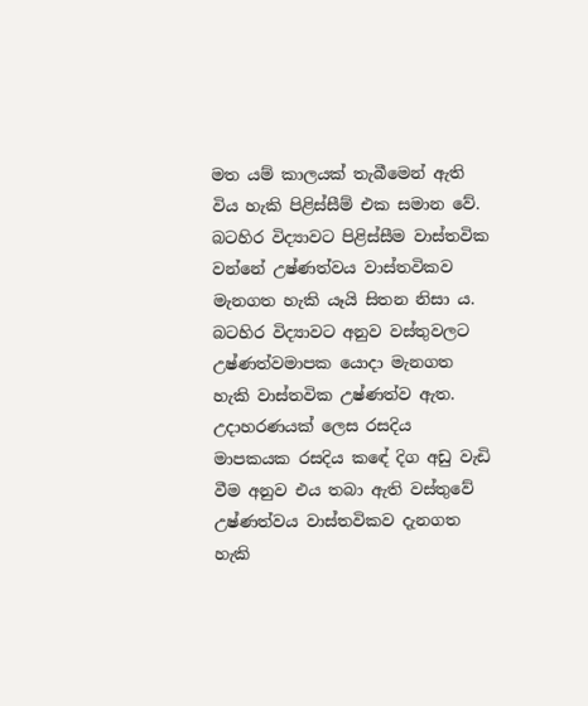මත යම් කාලයක්‌ තැබීමෙන් ඇති විය හැකි පිළිස්‌සීම් එක සමාන වේ. බටහිර විද්‍යාවට පිළිස්‌සීම වාස්‌තවික වන්නේ උෂ්ණත්වය වාස්‌තවිකව මැනගත හැකි යෑයි සිතන නිසා ය. බටහිර විද්‍යාවට අනුව වස්‌තුවලට උෂ්ණත්වමාපක යොදා මැනගත හැකි වාස්‌තවික උෂ්ණත්ව ඇත. උදාහරණයක්‌ ලෙස රසදිය මාපකයක රසදිය කඳේ දිග අඩු වැඩි වීම අනුව එය තබා ඇති වස්‌තුවේ උෂ්ණත්වය වාස්‌තවිකව දැනගත හැකි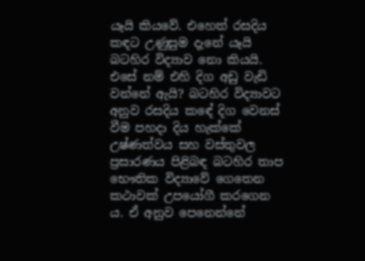යෑයි කියවේ. එහෙත් රසදිය කඳට උණුසුම දැනේ යෑයි බටහිර විද්‍යාව නො කියයි. එසේ නම් එහි දිග අඩු වැඩි වන්නේ ඇයි? බටහිර විද්‍යාවට අනුව රසදිය කඳේ දිග වෙනස්‌ වීම පහදා දිය හැක්‌කේ උෂ්ණත්වය සහ වස්‌තුවල ප්‍රසාරණය පිළිබඳ බටහිර තාප භෞතික විද්‍යාවේ ගෙතෙන කථාවක්‌ උපයෝගී කරගෙන ය. ඒ අනුව පෙනෙන්නේ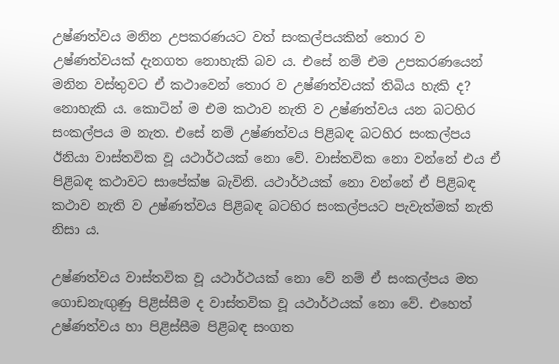උෂ්ණත්වය මනින උපකරණයට වත් සංකල්පයකින් තොර ව උෂ්ණත්වයක්‌ දැනගත නොහැකි බව ය. එසේ නම් එම උපකරණයෙන් මනින වස්‌තුවට ඒ කථාවෙන් තොර ව උෂ්ණත්වයක්‌ තිබිය හැකි ද? නොහැකි ය. කොටින් ම එම කථාව නැති ව උෂ්ණත්වය යන බටහිර සංකල්පය ම නැත. එසේ නම් උෂ්ණත්වය පිළිබඳ බටහිර සංකල්පය ඊනියා වාස්‌තවික වූ යථාර්ථයක්‌ නො වේ. වාස්‌තවික නො වන්නේ එය ඒ පිළිබඳ කථාවට සාපේක්‌ෂ බැවිනි. යථාර්ථයක්‌ නො වන්නේ ඒ පිළිබඳ කථාව නැති ව උෂ්ණත්වය පිළිබඳ බටහිර සංකල්පයට පැවැත්මක්‌ නැති නිසා ය.

උෂ්ණත්වය වාස්‌තවික වූ යථාර්ථයක්‌ නො වේ නම් ඒ සංකල්පය මත ගොඩනැඟුණු පිළිස්‌සීම ද වාස්‌තවික වූ යථාර්ථයක්‌ නො වේ. එහෙත් උෂ්ණත්වය හා පිළිස්‌සීම පිළිබඳ සංගත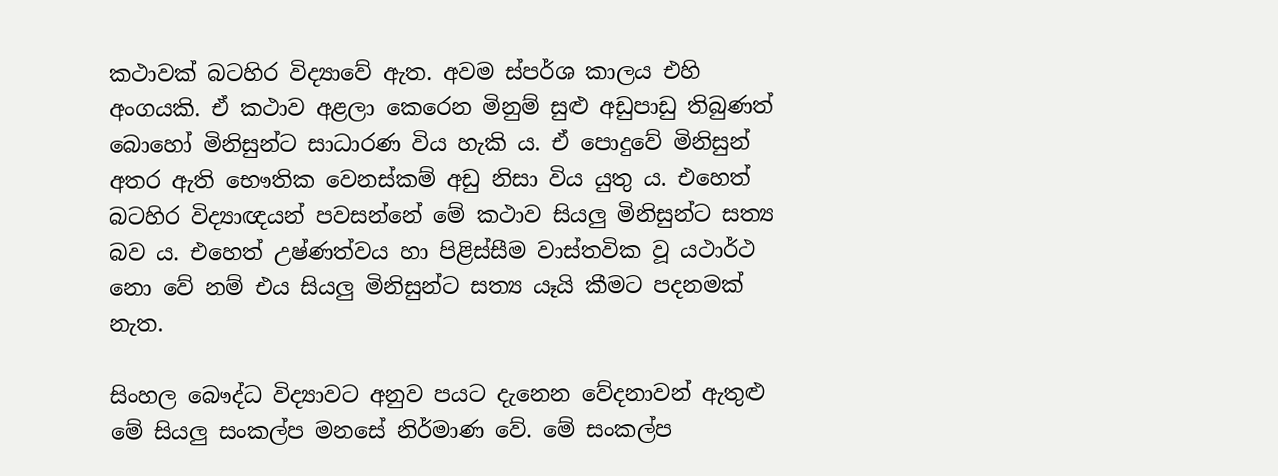කථාවක්‌ බටහිර විද්‍යාවේ ඇත. අවම ස්‌පර්ශ කාලය එහි අංගයකි. ඒ කථාව අළලා කෙරෙන මිනුම් සුළු අඩුපාඩු තිබුණත් බොහෝ මිනිසුන්ට සාධාරණ විය හැකි ය. ඒ පොදුවේ මිනිසුන් අතර ඇති භෞතික වෙනස්‌කම් අඩු නිසා විය යුතු ය. එහෙත් බටහිර විද්‍යාඥයන් පවසන්නේ මේ කථාව සියලු මිනිසුන්ට සත්‍ය බව ය. එහෙත් උෂ්ණත්වය හා පිළිස්‌සීම වාස්‌තවික වූ යථාර්ථ නො වේ නම් එය සියලු මිනිසුන්ට සත්‍ය යෑයි කීමට පදනමක්‌ නැත.

සිංහල බෞද්ධ විද්‍යාවට අනුව පයට දැනෙන වේදනාවන් ඇතුළු මේ සියලු සංකල්ප මනසේ නිර්මාණ වේ. මේ සංකල්ප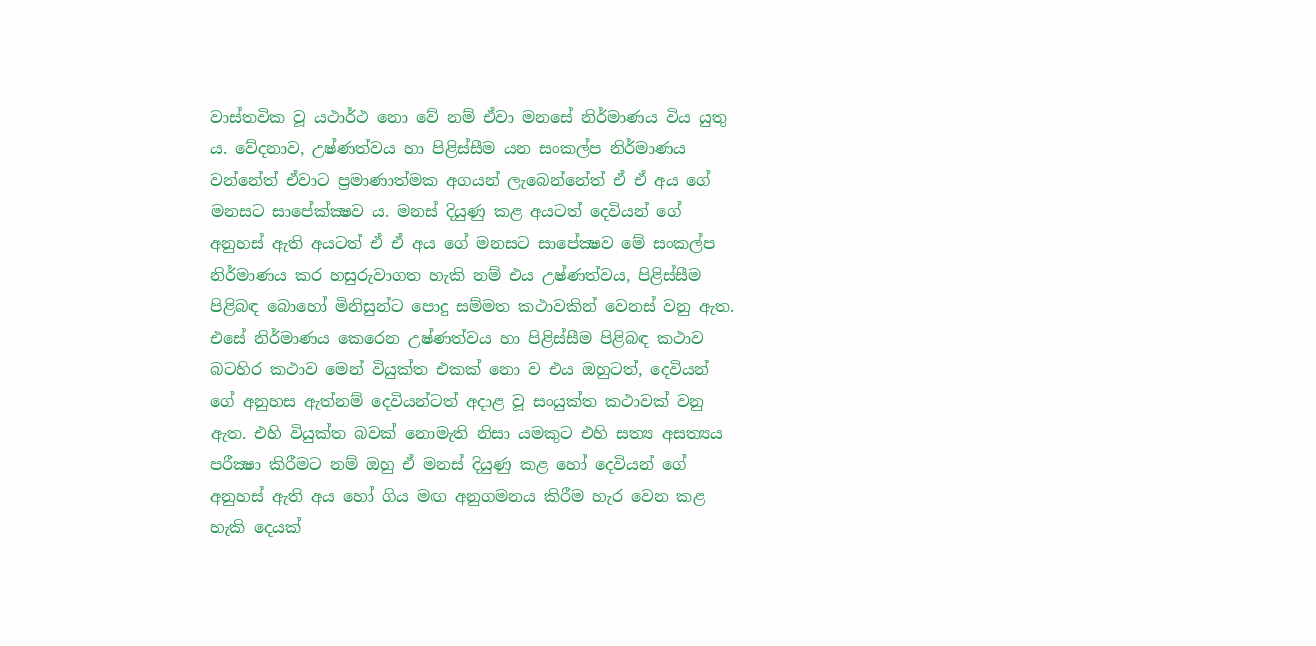වාස්‌තවික වූ යථාර්ථ නො වේ නම් ඒවා මනසේ නිර්මාණය විය යුතු ය. වේදනාව, උෂ්ණත්වය හා පිළිස්‌සීම යන සංකල්ප නිර්මාණය වන්නේත් ඒවාට ප්‍රමාණාත්මක අගයන් ලැබෙන්නේත් ඒ ඒ අය ගේ මනසට සාපේක්‌ක්‍ෂව ය. මනස්‌ දියුණු කළ අයටත් දෙවියන් ගේ අනුහස්‌ ඇති අයටත් ඒ ඒ අය ගේ මනසට සාපේක්‍ෂව මේ සංකල්ප නිර්මාණය කර හසුරුවාගත හැකි නම් එය උෂ්ණත්වය, පිළිස්‌සීම පිළිබඳ බොහෝ මිනිසුන්ට පොදු සම්මත කථාවකින් වෙනස්‌ වනු ඇත. එසේ නිර්මාණය කෙරෙන උෂ්ණත්වය හා පිළිස්‌සීම පිළිබඳ කථාව බටහිර කථාව මෙන් වියුක්‌ත එකක්‌ නො ව එය ඔහුටත්, දෙවියන් ගේ අනුහස ඇත්නම් දෙවියන්ටත් අදාළ වූ සංයුක්‌ත කථාවක්‌ වනු ඇත. එහි වියුක්‌ත බවක්‌ නොමැති නිසා යමකුට එහි සත්‍ය අසත්‍යය පරීක්‍ෂා කිරීමට නම් ඔහු ඒ මනස්‌ දියුණු කළ හෝ දෙවියන් ගේ අනුහස්‌ ඇති අය හෝ ගිය මඟ අනුගමනය කිරීම හැර වෙන කළ හැකි දෙයක්‌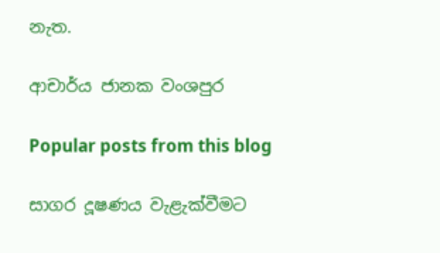නැත.

ආචාර්ය ජානක වංශපුර

Popular posts from this blog

සාගර දූෂණය වැළැක්‌වීමට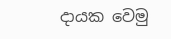දායක වෙමු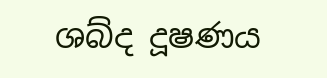ශබ්ද දූෂණය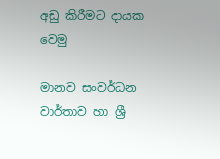අඩු කිරීමට දායක වෙමු

මානව සංවර්ධන වාර්තාව හා ශ්‍රී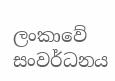ලංකාවේ සංවර්ධනය